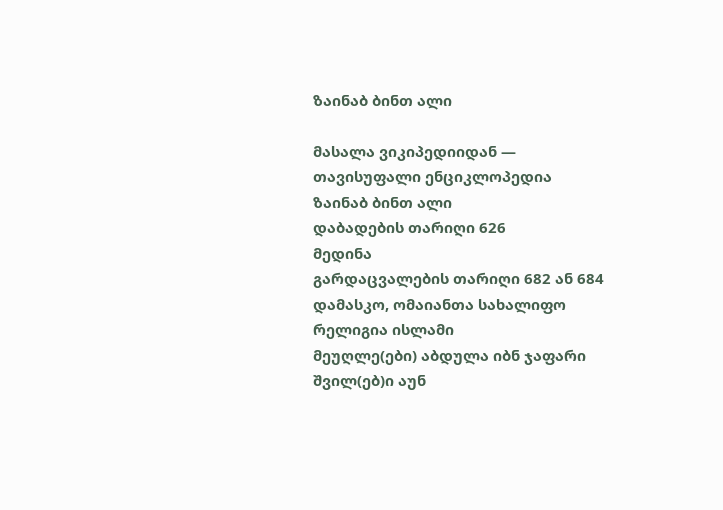ზაინაბ ბინთ ალი

მასალა ვიკიპედიიდან — თავისუფალი ენციკლოპედია
ზაინაბ ბინთ ალი
დაბადების თარიღი 626
მედინა
გარდაცვალების თარიღი 682 ან 684
დამასკო, ომაიანთა სახალიფო
რელიგია ისლამი
მეუღლე(ები) აბდულა იბნ ჯაფარი
შვილ(ებ)ი აუნ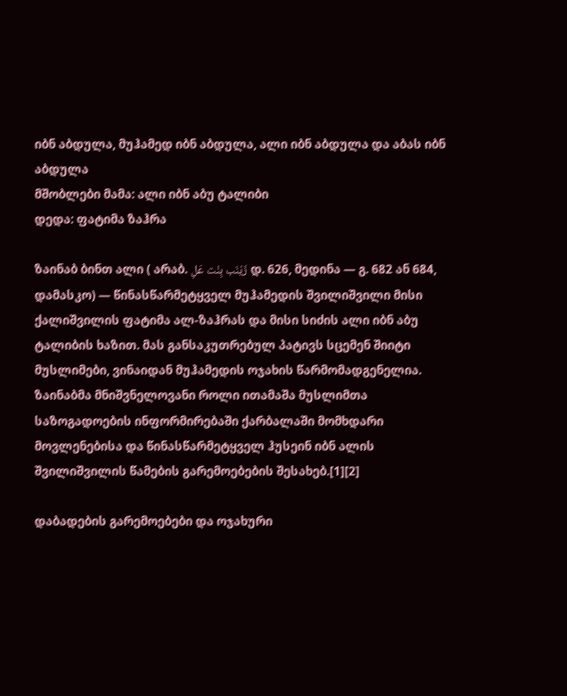იბნ აბდულა, მუჰამედ იბნ აბდულა, ალი იბნ აბდულა და აბას იბნ აბდულა
მშობლები მამა: ალი იბნ აბუ ტალიბი
დედა: ფატიმა ზაჰრა

ზაინაბ ბინთ ალი ( არაბ. زَيْنَب بِنْت عَلِ დ. 626, მედინა — გ. 682 ან 684, დამასკო) — წინასწარმეტყველ მუჰამედის შვილიშვილი მისი ქალიშვილის ფატიმა ალ-ზაჰრას და მისი სიძის ალი იბნ აბუ ტალიბის ხაზით. მას განსაკუთრებულ პატივს სცემენ შიიტი მუსლიმები, ვინაიდან მუჰამედის ოჯახის წარმომადგენელია. ზაინაბმა მნიშვნელოვანი როლი ითამაშა მუსლიმთა საზოგადოების ინფორმირებაში ქარბალაში მომხდარი მოვლენებისა და წინასწარმეტყველ ჰუსეინ იბნ ალის შვილიშვილის წამების გარემოებების შესახებ.[1][2]

დაბადების გარემოებები და ოჯახური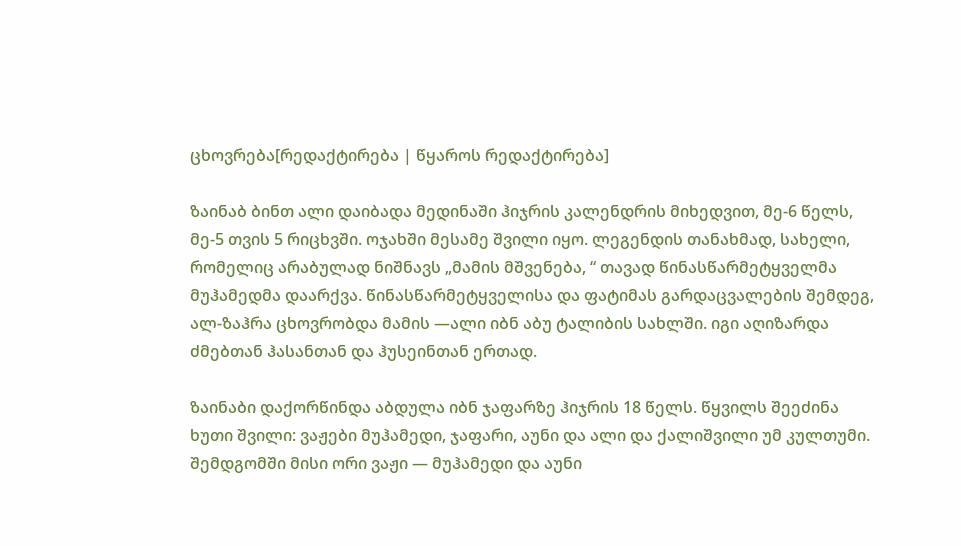ცხოვრება[რედაქტირება | წყაროს რედაქტირება]

ზაინაბ ბინთ ალი დაიბადა მედინაში ჰიჯრის კალენდრის მიხედვით, მე-6 წელს, მე-5 თვის 5 რიცხვში. ოჯახში მესამე შვილი იყო. ლეგენდის თანახმად, სახელი, რომელიც არაბულად ნიშნავს „მამის მშვენება, “ თავად წინასწარმეტყველმა მუჰამედმა დაარქვა. წინასწარმეტყველისა და ფატიმას გარდაცვალების შემდეგ, ალ-ზაჰრა ცხოვრობდა მამის —ალი იბნ აბუ ტალიბის სახლში. იგი აღიზარდა ძმებთან ჰასანთან და ჰუსეინთან ერთად.

ზაინაბი დაქორწინდა აბდულა იბნ ჯაფარზე ჰიჯრის 18 წელს. წყვილს შეეძინა ხუთი შვილი: ვაჟები მუჰამედი, ჯაფარი, აუნი და ალი და ქალიშვილი უმ კულთუმი. შემდგომში მისი ორი ვაჟი — მუჰამედი და აუნი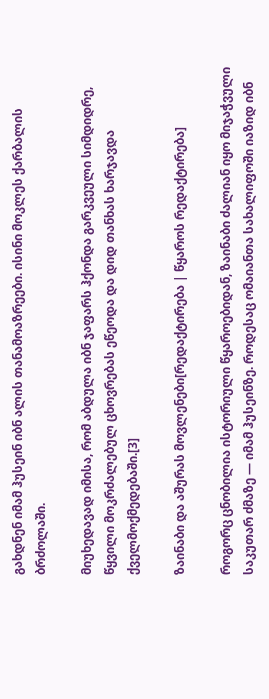გახდნენ იმამ ჰუსეინ იბნ ალის თანამოაზრეები. ისინი მოკლეს ქარბალის ბრძოლაში.

მიუხედავად იმისა, რომ აბდულა იბნ ჯაფარს ჰქონდა გარკვეული სიმდიდრე, წყვილი მოკრძალებულ ცხოვრებას ეწეოდა და დიდ თანხას ხარჯავდა ქველმოქმედებაში.[3]

ზაინაბი და აშურას მოვლენები[რედაქტირება | წყაროს რედაქტირება]

როგორც ცნობილია ისტორიული წყაროებიდან, ზაინაბი ძალიან იყო მიჯაჭვული საკუთარ ძმაზე — იმამ ჰუსეინზე. როდესაც ომაიანთა სახალიფოში იაზიდ იბნ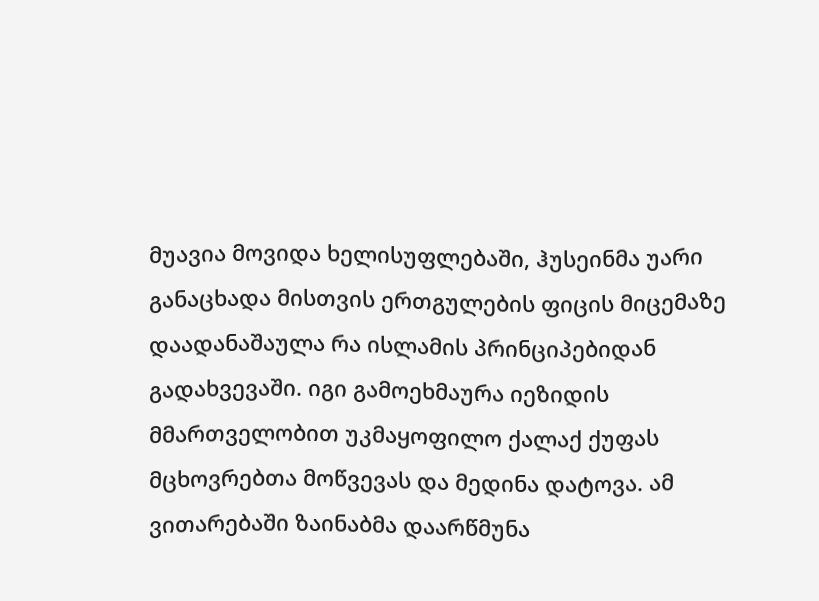მუავია მოვიდა ხელისუფლებაში, ჰუსეინმა უარი განაცხადა მისთვის ერთგულების ფიცის მიცემაზე დაადანაშაულა რა ისლამის პრინციპებიდან გადახვევაში. იგი გამოეხმაურა იეზიდის მმართველობით უკმაყოფილო ქალაქ ქუფას მცხოვრებთა მოწვევას და მედინა დატოვა. ამ ვითარებაში ზაინაბმა დაარწმუნა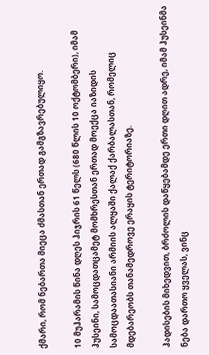ქმარი, რომ ნებართა მიეცა ძმასთან ერთად გამგზავრებულიყო.

10 მუჰარამის წინა დღეს ჰიჯრის 61 წელს (680 წლის 10 ოქტომბერი), იმამ ჰუსეინი, სამოცდათცამეტ მომხრესთან ერთად მოექცა იაზიდის სამოცდაათასიანი არმიის ალყაში ქალაქ ქარბალასთან, რომელიც მდებარეობს თანამედროვე ერაყის ტერიტორიაზე.

ჰადისების მიხედვით, ბრძოლის დაწყებამდე ერთი დღით ადრე, იმამ ჰუსეინმა ნება დართო ყველას, ვინც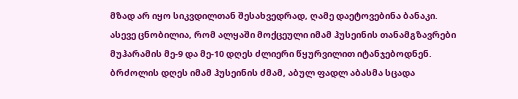მზად არ იყო სიკვდილთან შესახვედრად, ღამე დაეტოვებინა ბანაკი. ასევე ცნობილია, რომ ალყაში მოქცეული იმამ ჰუსეინის თანამგზავრები მუჰარამის მე-9 და მე-10 დღეს ძლიერი წყურვილით იტანჯებოდნენ. ბრძოლის დღეს იმამ ჰუსეინის ძმამ, აბულ ფადლ აბასმა სცადა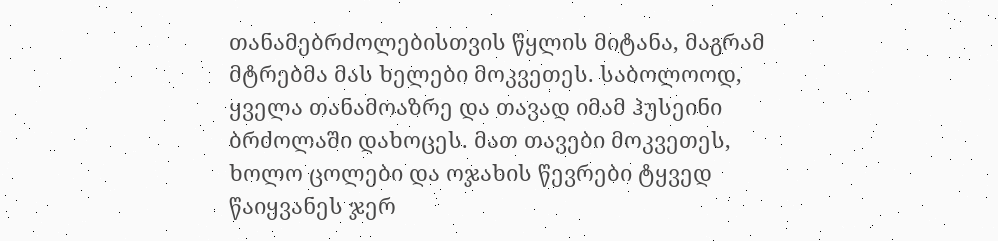თანამებრძოლებისთვის წყლის მიტანა, მაგრამ მტრებმა მას ხელები მოკვეთეს. საბოლოოდ, ყველა თანამოაზრე და თავად იმამ ჰუსეინი ბრძოლაში დახოცეს. მათ თავები მოკვეთეს, ხოლო ცოლები და ოჯახის წევრები ტყვედ წაიყვანეს ჯერ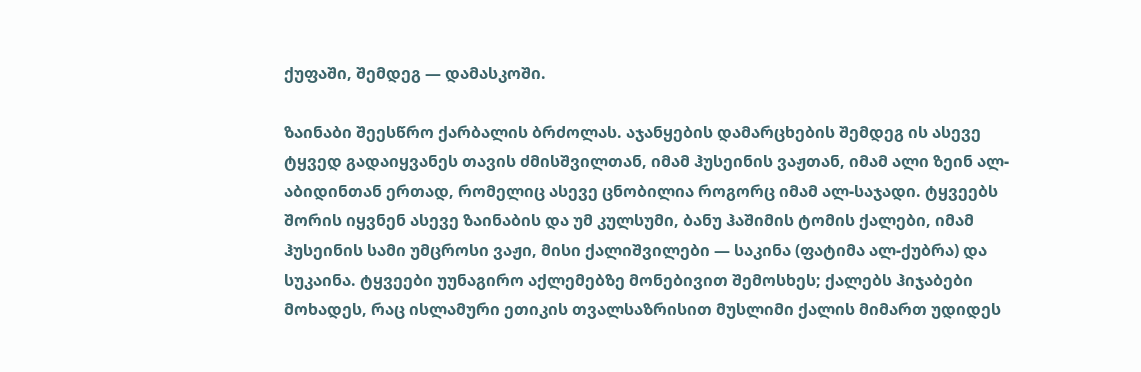ქუფაში, შემდეგ — დამასკოში.

ზაინაბი შეესწრო ქარბალის ბრძოლას. აჯანყების დამარცხების შემდეგ ის ასევე ტყვედ გადაიყვანეს თავის ძმისშვილთან, იმამ ჰუსეინის ვაჟთან, იმამ ალი ზეინ ალ-აბიდინთან ერთად, რომელიც ასევე ცნობილია როგორც იმამ ალ-საჯადი. ტყვეებს შორის იყვნენ ასევე ზაინაბის და უმ კულსუმი, ბანუ ჰაშიმის ტომის ქალები, იმამ ჰუსეინის სამი უმცროსი ვაჟი, მისი ქალიშვილები — საკინა (ფატიმა ალ-ქუბრა) და სუკაინა. ტყვეები უუნაგირო აქლემებზე მონებივით შემოსხეს; ქალებს ჰიჯაბები მოხადეს, რაც ისლამური ეთიკის თვალსაზრისით მუსლიმი ქალის მიმართ უდიდეს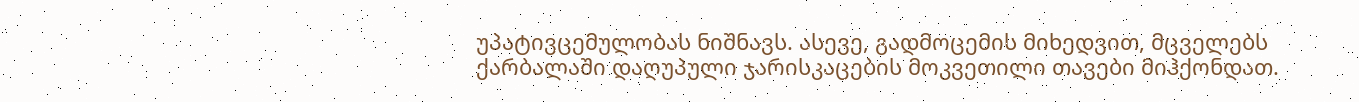უპატივცემულობას ნიშნავს. ასევე, გადმოცემის მიხედვით, მცველებს ქარბალაში დაღუპული ჯარისკაცების მოკვეთილი თავები მიჰქონდათ.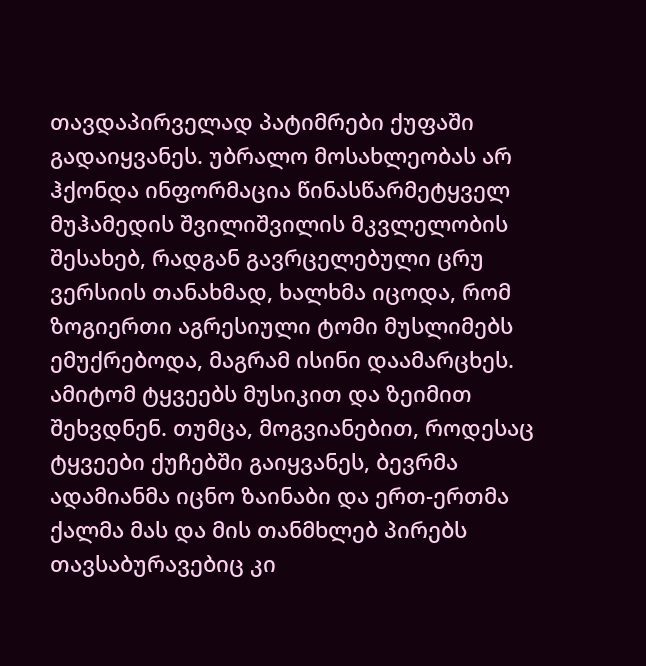თავდაპირველად პატიმრები ქუფაში გადაიყვანეს. უბრალო მოსახლეობას არ ჰქონდა ინფორმაცია წინასწარმეტყველ მუჰამედის შვილიშვილის მკვლელობის შესახებ, რადგან გავრცელებული ცრუ ვერსიის თანახმად, ხალხმა იცოდა, რომ ზოგიერთი აგრესიული ტომი მუსლიმებს ემუქრებოდა, მაგრამ ისინი დაამარცხეს. ამიტომ ტყვეებს მუსიკით და ზეიმით შეხვდნენ. თუმცა, მოგვიანებით, როდესაც ტყვეები ქუჩებში გაიყვანეს, ბევრმა ადამიანმა იცნო ზაინაბი და ერთ-ერთმა ქალმა მას და მის თანმხლებ პირებს თავსაბურავებიც კი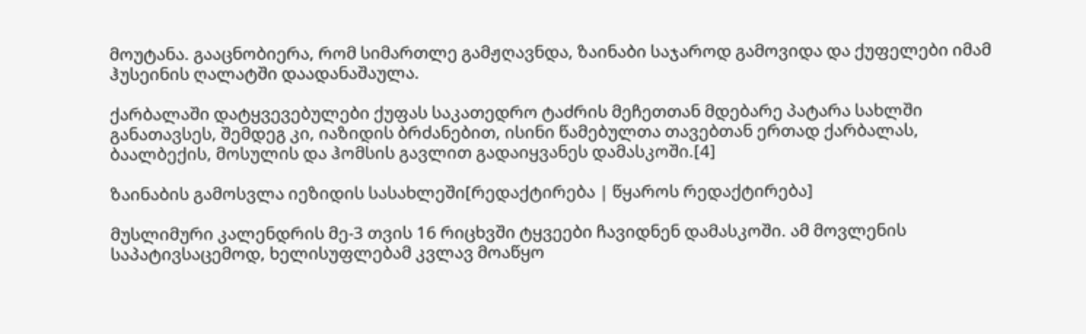მოუტანა. გააცნობიერა, რომ სიმართლე გამჟღავნდა, ზაინაბი საჯაროდ გამოვიდა და ქუფელები იმამ ჰუსეინის ღალატში დაადანაშაულა.

ქარბალაში დატყვევებულები ქუფას საკათედრო ტაძრის მეჩეთთან მდებარე პატარა სახლში განათავსეს, შემდეგ კი, იაზიდის ბრძანებით, ისინი წამებულთა თავებთან ერთად ქარბალას, ბაალბექის, მოსულის და ჰომსის გავლით გადაიყვანეს დამასკოში.[4]

ზაინაბის გამოსვლა იეზიდის სასახლეში[რედაქტირება | წყაროს რედაქტირება]

მუსლიმური კალენდრის მე-3 თვის 16 რიცხვში ტყვეები ჩავიდნენ დამასკოში. ამ მოვლენის საპატივსაცემოდ, ხელისუფლებამ კვლავ მოაწყო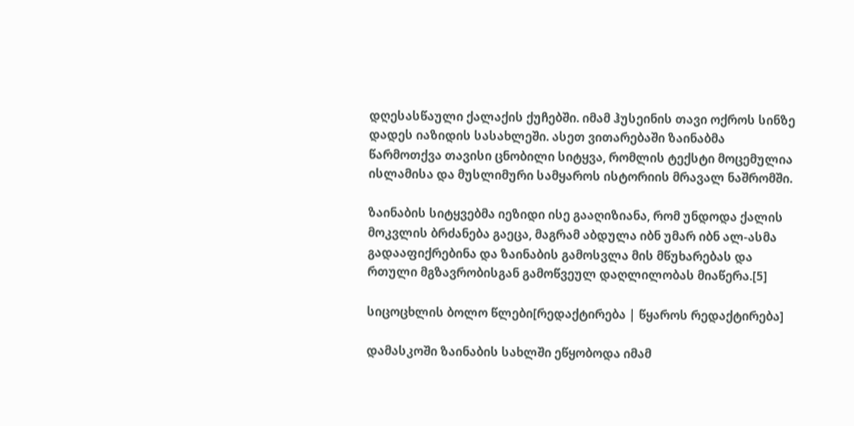დღესასწაული ქალაქის ქუჩებში. იმამ ჰუსეინის თავი ოქროს სინზე დადეს იაზიდის სასახლეში. ასეთ ვითარებაში ზაინაბმა წარმოთქვა თავისი ცნობილი სიტყვა, რომლის ტექსტი მოცემულია ისლამისა და მუსლიმური სამყაროს ისტორიის მრავალ ნაშრომში.

ზაინაბის სიტყვებმა იეზიდი ისე გააღიზიანა, რომ უნდოდა ქალის მოკვლის ბრძანება გაეცა, მაგრამ აბდულა იბნ უმარ იბნ ალ-ასმა გადააფიქრებინა და ზაინაბის გამოსვლა მის მწუხარებას და რთული მგზავრობისგან გამოწვეულ დაღლილობას მიაწერა.[5]

სიცოცხლის ბოლო წლები[რედაქტირება | წყაროს რედაქტირება]

დამასკოში ზაინაბის სახლში ეწყობოდა იმამ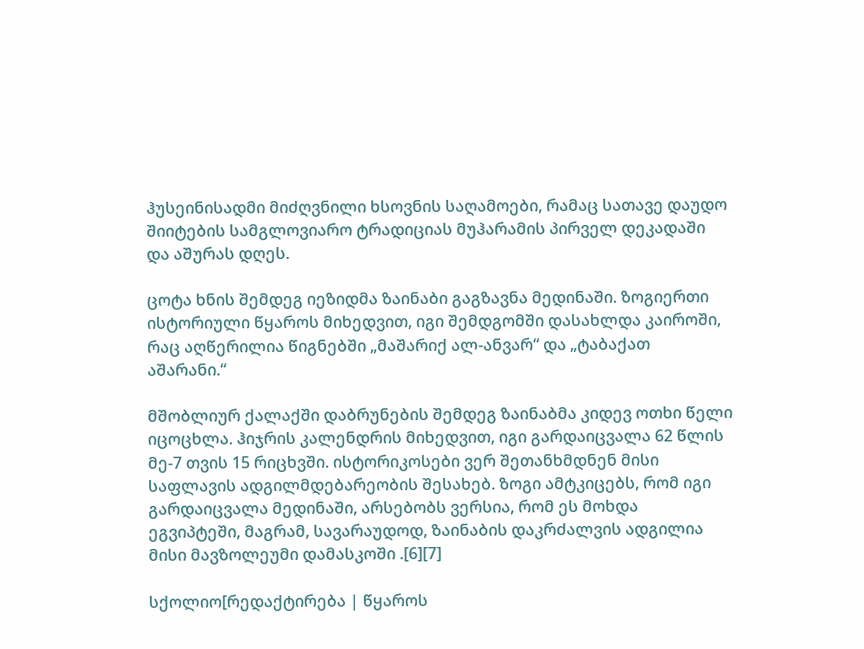ჰუსეინისადმი მიძღვნილი ხსოვნის საღამოები, რამაც სათავე დაუდო შიიტების სამგლოვიარო ტრადიციას მუჰარამის პირველ დეკადაში და აშურას დღეს.

ცოტა ხნის შემდეგ იეზიდმა ზაინაბი გაგზავნა მედინაში. ზოგიერთი ისტორიული წყაროს მიხედვით, იგი შემდგომში დასახლდა კაიროში, რაც აღწერილია წიგნებში „მაშარიქ ალ-ანვარ“ და „ტაბაქათ აშარანი.“

მშობლიურ ქალაქში დაბრუნების შემდეგ ზაინაბმა კიდევ ოთხი წელი იცოცხლა. ჰიჯრის კალენდრის მიხედვით, იგი გარდაიცვალა 62 წლის მე-7 თვის 15 რიცხვში. ისტორიკოსები ვერ შეთანხმდნენ მისი საფლავის ადგილმდებარეობის შესახებ. ზოგი ამტკიცებს, რომ იგი გარდაიცვალა მედინაში, არსებობს ვერსია, რომ ეს მოხდა ეგვიპტეში, მაგრამ, სავარაუდოდ, ზაინაბის დაკრძალვის ადგილია მისი მავზოლეუმი დამასკოში .[6][7]

სქოლიო[რედაქტირება | წყაროს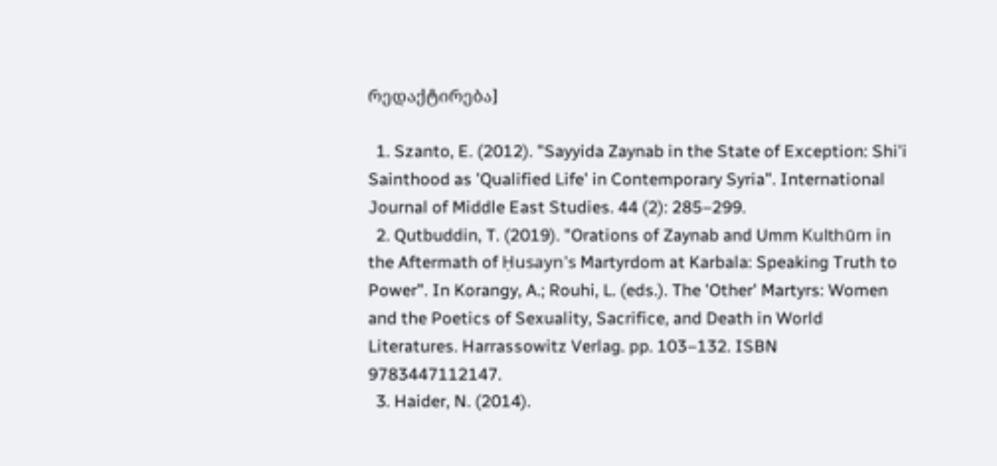რედაქტირება]

  1. Szanto, E. (2012). "Sayyida Zaynab in the State of Exception: Shi'i Sainthood as 'Qualified Life' in Contemporary Syria". International Journal of Middle East Studies. 44 (2): 285–299.
  2. Qutbuddin, T. (2019). "Orations of Zaynab and Umm Kulthūm in the Aftermath of Ḥusayn's Martyrdom at Karbala: Speaking Truth to Power". In Korangy, A.; Rouhi, L. (eds.). The 'Other' Martyrs: Women and the Poetics of Sexuality, Sacrifice, and Death in World Literatures. Harrassowitz Verlag. pp. 103–132. ISBN 9783447112147.
  3. Haider, N. (2014).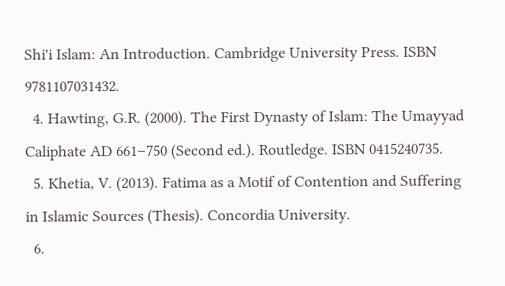Shi'i Islam: An Introduction. Cambridge University Press. ISBN 9781107031432.
  4. Hawting, G.R. (2000). The First Dynasty of Islam: The Umayyad Caliphate AD 661–750 (Second ed.). Routledge. ISBN 0415240735.
  5. Khetia, V. (2013). Fatima as a Motif of Contention and Suffering in Islamic Sources (Thesis). Concordia University.
  6.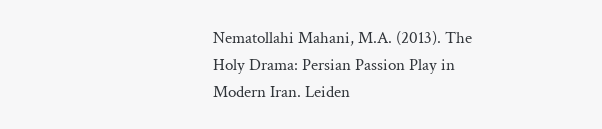Nematollahi Mahani, M.A. (2013). The Holy Drama: Persian Passion Play in Modern Iran. Leiden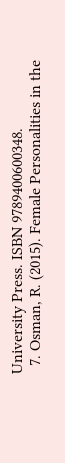University Press. ISBN 9789400600348.
  7. Osman, R. (2015). Female Personalities in the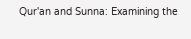Qur'an and Sunna: Examining the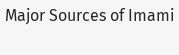Major Sources of Imami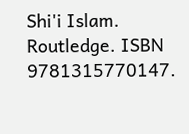Shi'i Islam. Routledge. ISBN 9781315770147.